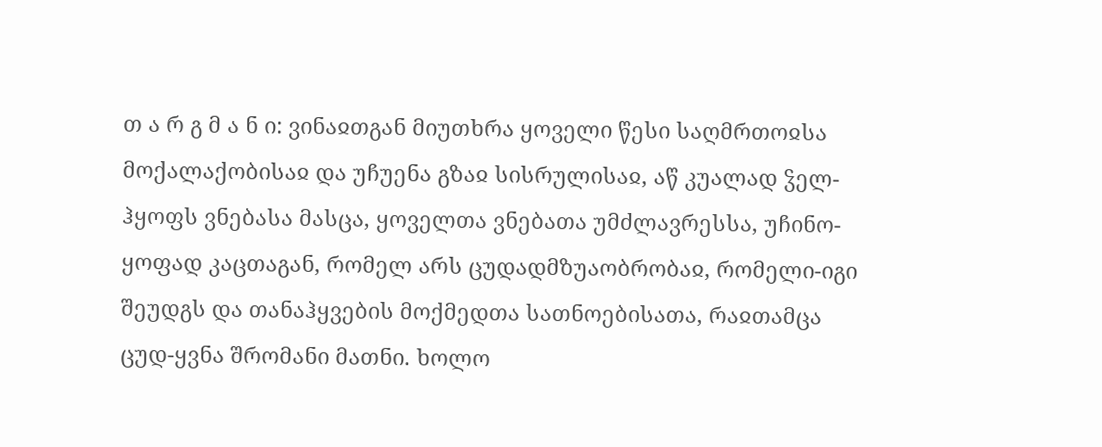თ ა რ გ მ ა ნ ი: ვინაჲთგან მიუთხრა ყოველი წესი საღმრთოჲსა მოქალაქობისაჲ და უჩუენა გზაჲ სისრულისაჲ, აწ კუალად ჴელ-ჰყოფს ვნებასა მასცა, ყოველთა ვნებათა უმძლავრესსა, უჩინო-ყოფად კაცთაგან, რომელ არს ცუდადმზუაობრობაჲ, რომელი-იგი შეუდგს და თანაჰყვების მოქმედთა სათნოებისათა, რაჲთამცა ცუდ-ყვნა შრომანი მათნი. ხოლო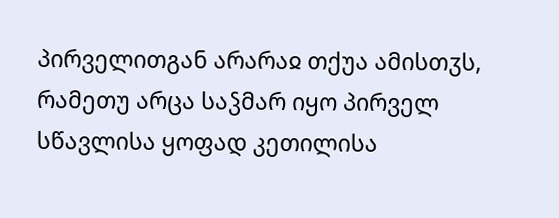პირველითგან არარაჲ თქუა ამისთჳს, რამეთუ არცა საჴმარ იყო პირველ სწავლისა ყოფად კეთილისა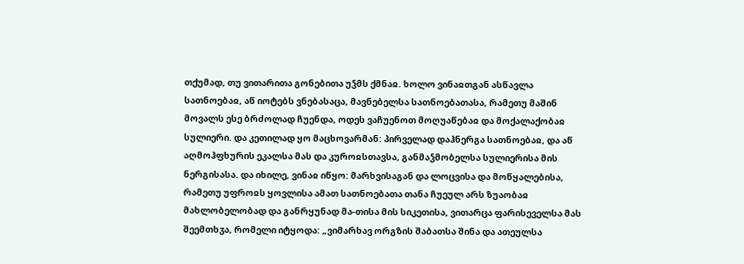თქუმად, თუ ვითარითა გონებითა უჴმს ქმნაჲ. ხოლო ვინაჲთგან ასწავლა სათნოებაჲ, აწ იოტებს ვნებასაცა, მავნებელსა სათნოებათასა, რამეთუ მაშინ მოვალს ესე ბრძოლად ჩუენდა, ოდეს ვაჩუენოთ მოღუაწებაჲ და მოქალაქობაჲ სულიერი. და კეთილად ყო მაცხოვარმან: პირველად დაჰნერგა სათნოებაჲ, და აწ აღმოჰფხურის ეკალსა მას და კუროჲსთავსა, განმაჴმობელსა სულიერისა მის ნერგისასა. და იხილე, ვინაჲ იწყო: მარხვისაგან და ლოცვისა და მოწყალებისა, რამეთუ უფროჲს ყოვლისა ამათ სათნოებათა თანა ჩუეულ არს ზუაობაჲ მახლობელობად და განრყუნად მა-თისა მის სიკეთისა, ვითარცა ფარისეველსა მას შეემთხჳა, რომელი იტყოდა: „ვიმარხავ ორგზის შაბათსა შინა და ათეულსა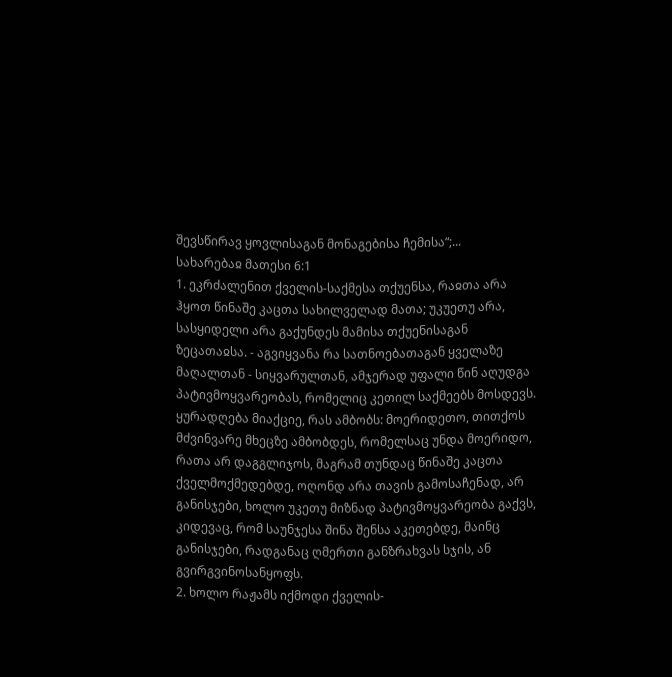შევსწირავ ყოვლისაგან მონაგებისა ჩემისა“;...
სახარებაჲ მათესი 6:1
1. ეკრძალენით ქველის-საქმესა თქუენსა, რაჲთა არა ჰყოთ წინაშე კაცთა სახილველად მათა; უკუეთუ არა, სასყიდელი არა გაქუნდეს მამისა თქუენისაგან ზეცათაჲსა. - აგვიყვანა რა სათნოებათაგან ყველაზე მაღალთან - სიყვარულთან, ამჯერად უფალი წინ აღუდგა პატივმოყვარეობას, რომელიც კეთილ საქმეებს მოსდევს. ყურადღება მიაქციე, რას ამბობს: მოერიდეთო, თითქოს მძვინვარე მხეცზე ამბობდეს, რომელსაც უნდა მოერიდო, რათა არ დაგგლიჯოს, მაგრამ თუნდაც წინაშე კაცთა ქველმოქმედებდე, ოღონდ არა თავის გამოსაჩენად, არ განისჯები, ხოლო უკეთუ მიზნად პატივმოყვარეობა გაქვს, კიდევაც, რომ საუნჯესა შინა შენსა აკეთებდე, მაინც განისჯები, რადგანაც ღმერთი განზრახვას სჯის, ან გვირგვინოსანყოფს.
2. ხოლო რაჟამს იქმოდი ქველის-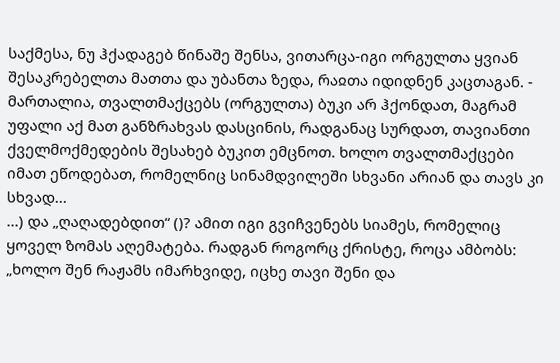საქმესა, ნუ ჰქადაგებ წინაშე შენსა, ვითარცა-იგი ორგულთა ყვიან შესაკრებელთა მათთა და უბანთა ზედა, რაჲთა იდიდნენ კაცთაგან. - მართალია, თვალთმაქცებს (ორგულთა) ბუკი არ ჰქონდათ, მაგრამ უფალი აქ მათ განზრახვას დასცინის, რადგანაც სურდათ, თავიანთი ქველმოქმედების შესახებ ბუკით ემცნოთ. ხოლო თვალთმაქცები იმათ ეწოდებათ, რომელნიც სინამდვილეში სხვანი არიან და თავს კი სხვად...
...) და „ღაღადებდით“ ()? ამით იგი გვიჩვენებს სიამეს, რომელიც ყოველ ზომას აღემატება. რადგან როგორც ქრისტე, როცა ამბობს: „ხოლო შენ რაჟამს იმარხვიდე, იცხე თავი შენი და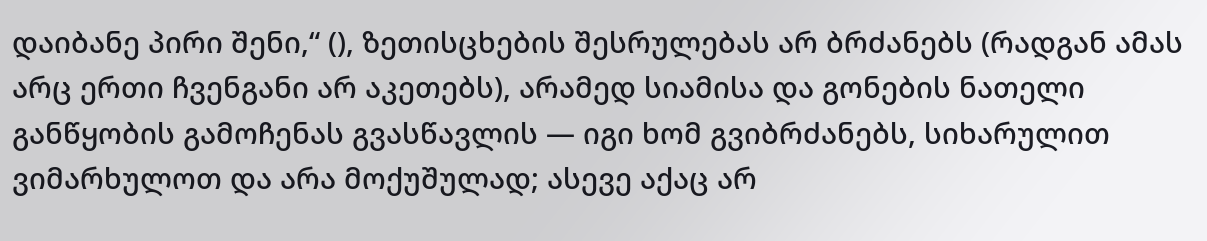დაიბანე პირი შენი,“ (), ზეთისცხების შესრულებას არ ბრძანებს (რადგან ამას არც ერთი ჩვენგანი არ აკეთებს), არამედ სიამისა და გონების ნათელი განწყობის გამოჩენას გვასწავლის — იგი ხომ გვიბრძანებს, სიხარულით ვიმარხულოთ და არა მოქუშულად; ასევე აქაც არ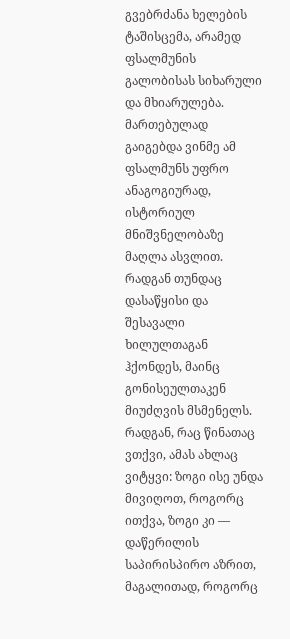გვებრძანა ხელების ტაშისცემა, არამედ ფსალმუნის გალობისას სიხარული და მხიარულება.
მართებულად გაიგებდა ვინმე ამ ფსალმუნს უფრო ანაგოგიურად, ისტორიულ მნიშვნელობაზე მაღლა ასვლით. რადგან თუნდაც დასაწყისი და შესავალი ხილულთაგან ჰქონდეს, მაინც გონისეულთაკენ მიუძღვის მსმენელს. რადგან, რაც წინათაც ვთქვი, ამას ახლაც ვიტყვი: ზოგი ისე უნდა მივიღოთ, როგორც ითქვა, ზოგი კი — დაწერილის საპირისპირო აზრით, მაგალითად, როგორც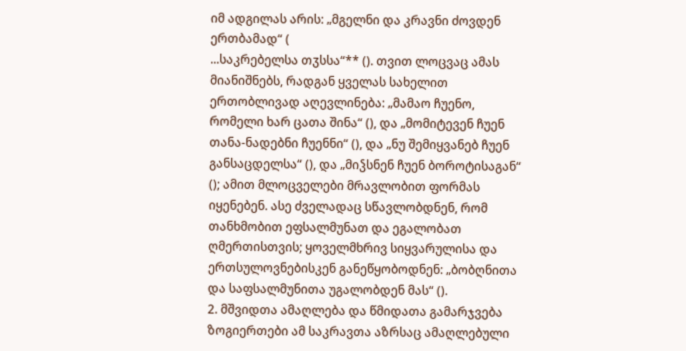იმ ადგილას არის: „მგელნი და კრავნი ძოვდენ ერთბამად“ (
...საკრებელსა თჳსსა“** (). თვით ლოცვაც ამას მიანიშნებს, რადგან ყველას სახელით ერთობლივად აღევლინება: „მამაო ჩუენო, რომელი ხარ ცათა შინა“ (), და „მომიტევენ ჩუენ თანა-ნადებნი ჩუენნი“ (), და „ნუ შემიყვანებ ჩუენ განსაცდელსა“ (), და „მიჴსნენ ჩუენ ბოროტისაგან“ (); ამით მლოცველები მრავლობით ფორმას იყენებენ. ასე ძველადაც სწავლობდნენ, რომ თანხმობით ეფსალმუნათ და ეგალობათ ღმერთისთვის; ყოველმხრივ სიყვარულისა და ერთსულოვნებისკენ განეწყობოდნენ: „ბობღნითა და საფსალმუნითა უგალობდენ მას“ ().
2. მშვიდთა ამაღლება და წმიდათა გამარჯვება
ზოგიერთები ამ საკრავთა აზრსაც ამაღლებული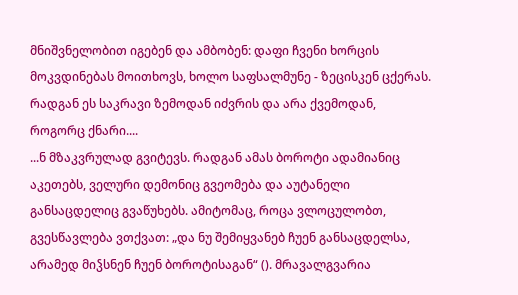მნიშვნელობით იგებენ და ამბობენ: დაფი ჩვენი ხორცის მოკვდინებას მოითხოვს, ხოლო საფსალმუნე - ზეცისკენ ცქერას. რადგან ეს საკრავი ზემოდან იძვრის და არა ქვემოდან, როგორც ქნარი....
...ნ მზაკვრულად გვიტევს. რადგან ამას ბოროტი ადამიანიც აკეთებს, ველური დემონიც გვეომება და აუტანელი განსაცდელიც გვაწუხებს. ამიტომაც, როცა ვლოცულობთ, გვესწავლება ვთქვათ: „და ნუ შემიყვანებ ჩუენ განსაცდელსა, არამედ მიჴსნენ ჩუენ ბოროტისაგან“ (). მრავალგვარია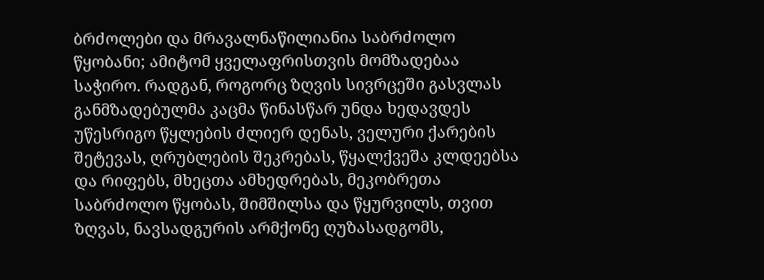ბრძოლები და მრავალნაწილიანია საბრძოლო წყობანი; ამიტომ ყველაფრისთვის მომზადებაა საჭირო. რადგან, როგორც ზღვის სივრცეში გასვლას განმზადებულმა კაცმა წინასწარ უნდა ხედავდეს უწესრიგო წყლების ძლიერ დენას, ველური ქარების შეტევას, ღრუბლების შეკრებას, წყალქვეშა კლდეებსა და რიფებს, მხეცთა ამხედრებას, მეკობრეთა საბრძოლო წყობას, შიმშილსა და წყურვილს, თვით ზღვას, ნავსადგურის არმქონე ღუზასადგომს,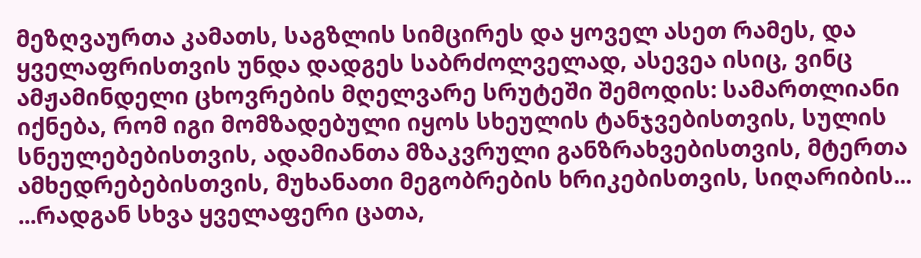მეზღვაურთა კამათს, საგზლის სიმცირეს და ყოველ ასეთ რამეს, და ყველაფრისთვის უნდა დადგეს საბრძოლველად, ასევეა ისიც, ვინც ამჟამინდელი ცხოვრების მღელვარე სრუტეში შემოდის: სამართლიანი იქნება, რომ იგი მომზადებული იყოს სხეულის ტანჯვებისთვის, სულის სნეულებებისთვის, ადამიანთა მზაკვრული განზრახვებისთვის, მტერთა ამხედრებებისთვის, მუხანათი მეგობრების ხრიკებისთვის, სიღარიბის...
...რადგან სხვა ყველაფერი ცათა,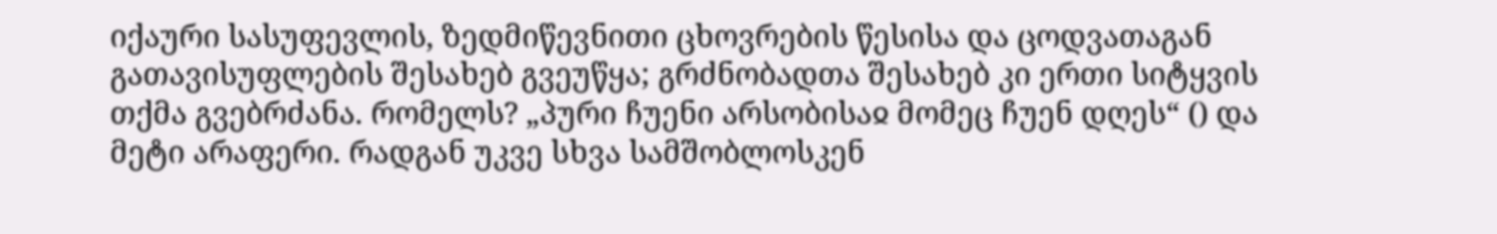იქაური სასუფევლის, ზედმიწევნითი ცხოვრების წესისა და ცოდვათაგან გათავისუფლების შესახებ გვეუწყა; გრძნობადთა შესახებ კი ერთი სიტყვის თქმა გვებრძანა. რომელს? „პური ჩუენი არსობისაჲ მომეც ჩუენ დღეს“ () და მეტი არაფერი. რადგან უკვე სხვა სამშობლოსკენ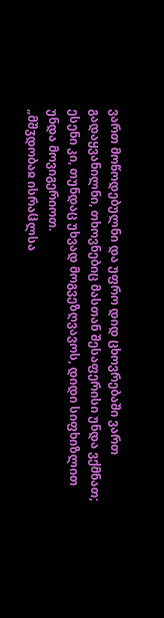ვართ მოწოდებულნი და უფრო დიდ ცხოვრებაში ვართ გადაყვანილნი, თხოვნებიც მასთან შესაფერისი უნდა ვქმნათ; ესენი კი, თუნდაც უხვად მოგვეზღვავოს, დიდი სიფხიზლით უნდა მოვიგერიოთ.
„მშჳდობაჲ ისრაჱლსა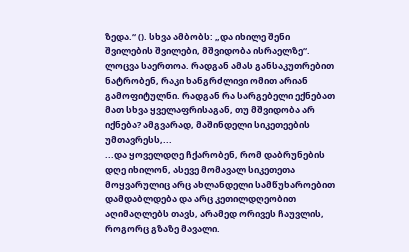ზედა.“ (). სხვა ამბობს: „და იხილე შენი შვილების შვილები, მშვიდობა ისრაელზე“. ლოცვა საერთოა. რადგან ამას განსაკუთრებით ნატრობენ, რაკი ხანგრძლივი ომით არიან გამოფიტულნი. რადგან რა სარგებელი ექნებათ მათ სხვა ყველაფრისაგან, თუ მშვიდობა არ იქნება? ამგვარად, მაშინდელი სიკეთეების უმთავრესს,...
...და ყოველდღე ჩქარობენ, რომ დაბრუნების დღე იხილონ, ასევე მომავალ სიკეთეთა მოყვარულიც არც ახლანდელი სამწუხაროებით დამდაბლდება და არც კეთილდღეობით აღიმაღლებს თავს, არამედ ორივეს ჩაუვლის, როგორც გზაზე მავალი.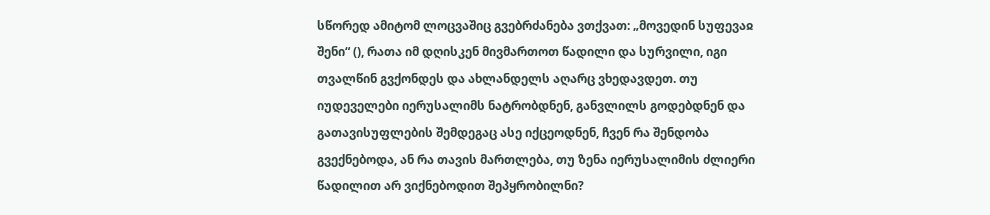სწორედ ამიტომ ლოცვაშიც გვებრძანება ვთქვათ: „მოვედინ სუფევაჲ შენი“ (), რათა იმ დღისკენ მივმართოთ წადილი და სურვილი, იგი თვალწინ გვქონდეს და ახლანდელს აღარც ვხედავდეთ. თუ იუდეველები იერუსალიმს ნატრობდნენ, განვლილს გოდებდნენ და გათავისუფლების შემდეგაც ასე იქცეოდნენ, ჩვენ რა შენდობა გვექნებოდა, ან რა თავის მართლება, თუ ზენა იერუსალიმის ძლიერი წადილით არ ვიქნებოდით შეპყრობილნი?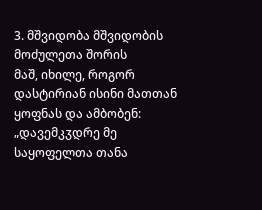3. მშვიდობა მშვიდობის მოძულეთა შორის
მაშ, იხილე, როგორ დასტირიან ისინი მათთან ყოფნას და ამბობენ: „დავემკჳდრე მე საყოფელთა თანა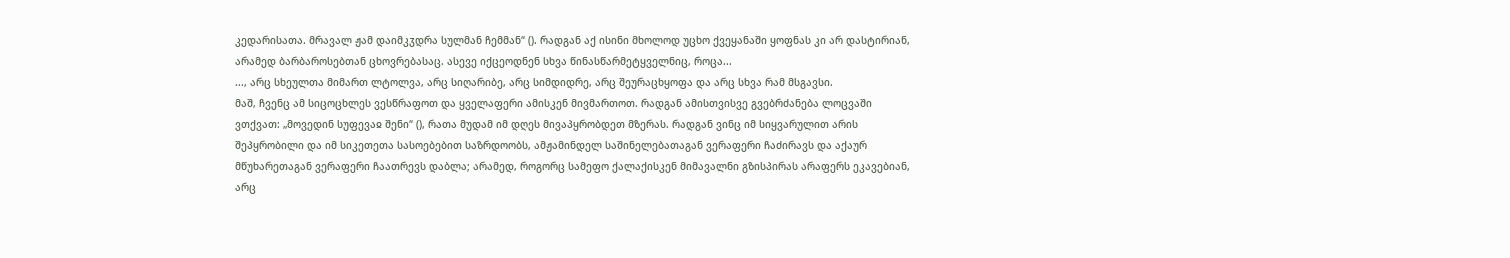კედარისათა. მრავალ ჟამ დაიმკჳდრა სულმან ჩემმან“ (). რადგან აქ ისინი მხოლოდ უცხო ქვეყანაში ყოფნას კი არ დასტირიან, არამედ ბარბაროსებთან ცხოვრებასაც. ასევე იქცეოდნენ სხვა წინასწარმეტყველნიც, როცა...
..., არც სხეულთა მიმართ ლტოლვა, არც სიღარიბე, არც სიმდიდრე, არც შეურაცხყოფა და არც სხვა რამ მსგავსი.
მაშ, ჩვენც ამ სიცოცხლეს ვესწრაფოთ და ყველაფერი ამისკენ მივმართოთ. რადგან ამისთვისვე გვებრძანება ლოცვაში ვთქვათ: „მოვედინ სუფევაჲ შენი“ (), რათა მუდამ იმ დღეს მივაპყრობდეთ მზერას. რადგან ვინც იმ სიყვარულით არის შეპყრობილი და იმ სიკეთეთა სასოებებით საზრდოობს, ამჟამინდელ საშინელებათაგან ვერაფერი ჩაძირავს და აქაურ მწუხარეთაგან ვერაფერი ჩაათრევს დაბლა; არამედ, როგორც სამეფო ქალაქისკენ მიმავალნი გზისპირას არაფერს ეკავებიან, არც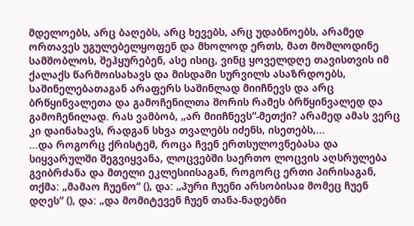მდელოებს, არც ბაღებს, არც ხევებს, არც უდაბნოებს, არამედ ორთავეს უგულებელყოფენ და მხოლოდ ერთს, მათ მომლოდინე სამშობლოს, შეჰყურებენ, ასე ისიც, ვინც ყოველდღე თავისთვის იმ ქალაქს წარმოისახავს და მისდამი სურვილს ასაზრდოებს, საშინელებათაგან არაფერს საშინლად მიიჩნევს და არც ბრწყინვალეთა და გამოჩენილთა შორის რამეს ბრწყინვალედ და გამოჩენილად. რას ვამბობ, „არ მიიჩნევს“-მეთქი? არამედ ამას ვერც კი დაინახავს, რადგან სხვა თვალებს იძენს, ისეთებს,...
...და როგორც ქრისტემ, როცა ჩვენ ერთსულოვნებასა და სიყვარულში შეგვიყვანა, ლოცვებში საერთო ლოცვის აღსრულება გვიბრძანა და მთელი ეკლესიისაგან, როგორც ერთი პირისაგან, თქმა: „მამაო ჩუენო“ (), და: „პური ჩუენი არსობისაჲ მომეც ჩუენ დღეს“ (), და: „და მომიტევენ ჩუენ თანა-ნადებნი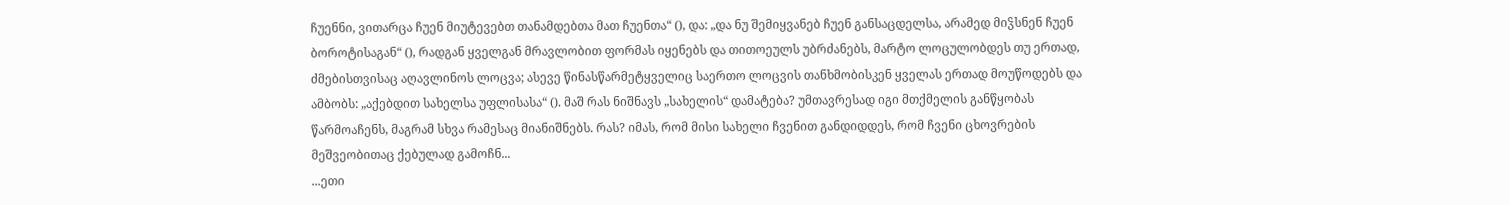ჩუენნი, ვითარცა ჩუენ მიუტევებთ თანამდებთა მათ ჩუენთა“ (), და: „და ნუ შემიყვანებ ჩუენ განსაცდელსა, არამედ მიჴსნენ ჩუენ ბოროტისაგან“ (), რადგან ყველგან მრავლობით ფორმას იყენებს და თითოეულს უბრძანებს, მარტო ლოცულობდეს თუ ერთად, ძმებისთვისაც აღავლინოს ლოცვა; ასევე წინასწარმეტყველიც საერთო ლოცვის თანხმობისკენ ყველას ერთად მოუწოდებს და ამბობს: „აქებდით სახელსა უფლისასა“ (). მაშ რას ნიშნავს „სახელის“ დამატება? უმთავრესად იგი მთქმელის განწყობას წარმოაჩენს, მაგრამ სხვა რამესაც მიანიშნებს. რას? იმას, რომ მისი სახელი ჩვენით განდიდდეს, რომ ჩვენი ცხოვრების მეშვეობითაც ქებულად გამოჩნ...
...ეთი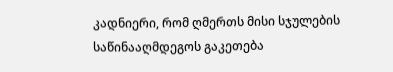კადნიერი, რომ ღმერთს მისი სჯულების საწინააღმდეგოს გაკეთება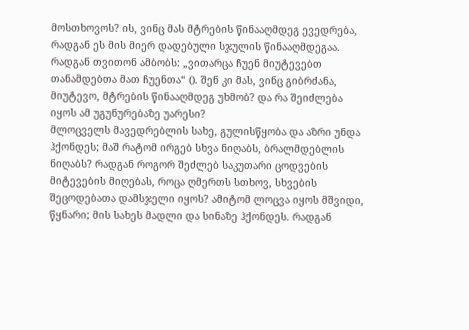მოსთხოვოს? ის, ვინც მას მტრების წინააღმდეგ ევედრება, რადგან ეს მის მიერ დადებული სჯულის წინააღმდეგაა. რადგან თვითონ ამბობს: „ვითარცა ჩუენ მიუტევებთ თანამდებთა მათ ჩუენთა“ (). შენ კი მას, ვინც გიბრძანა, მიუტევო, მტრების წინააღმდეგ უხმობ? და რა შეიძლება იყოს ამ უგუნურებაზე უარესი?
მლოცველს მავედრებლის სახე, გულისწყობა და აზრი უნდა ჰქონდეს; მაშ რატომ ირგებ სხვა ნიღაბს, ბრალმდებლის ნიღაბს? რადგან როგორ შეძლებ საკუთარი ცოდვების მიტევების მიღებას, როცა ღმერთს სთხოვ, სხვების შეცოდებათა დამსჯელი იყოს? ამიტომ ლოცვა იყოს მშვიდი, წყნარი; მის სახეს მადლი და სინაზე ჰქონდეს. რადგან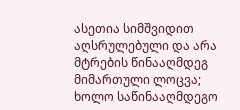ასეთია სიმშვიდით აღსრულებული და არა მტრების წინააღმდეგ მიმართული ლოცვა; ხოლო საწინააღმდეგო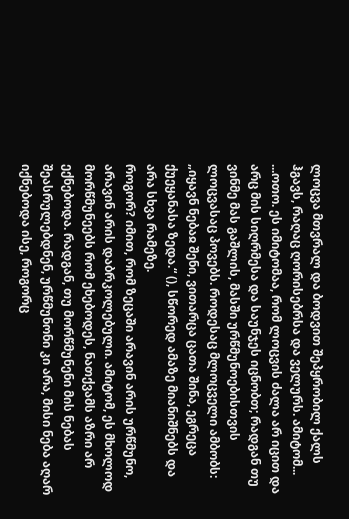ლოცვა მთვრალ და ბოდვით შეპყრობილ ქალს ჰგავს, რაღაც ღორისებრსა და ველურს. ამიტომ...
...ოთო. ეს იმიტომაა, რომ ლოცვის ძალა არ იცით და არც მის სიღრმესა და საუნჯეს იცნობთ; რადგან თუ ვინმე მას გაშლის, მასში ურწმუნოებისთვის ლოცვასაც პოვებს. როდესაც მლოცველი ამბობს: „იყავნ ნებაჲ შენი, ვითარცა ცათა შინა, ეგრეცა ქუეყანასა ზედა.“ (), სწორედ ამაზე მიანიშნებს და არა სხვა რამეზე.
როგორ? იმით, რომ ზეცაში არავინ არის ურწმუნო, არავინ არის დაბრკოლებული. ამიტომ, ეს მხოლოდ მორწმუნეებს რომ ეხებოდეს, ნათქვამს აზრი არ ექნებოდა. რადგან, თუ მორწმუნენი მის ნებას შეასრულებდნენ, ურწმუნონი კი არა, მისი ნება აღარ იქნებოდა ისე, როგორც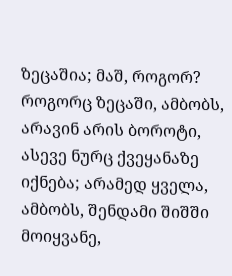ზეცაშია; მაშ, როგორ? როგორც ზეცაში, ამბობს, არავინ არის ბოროტი, ასევე ნურც ქვეყანაზე იქნება; არამედ ყველა, ამბობს, შენდამი შიშში მოიყვანე,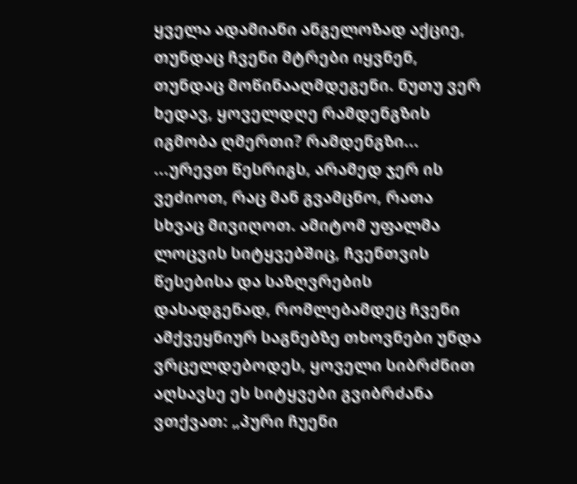ყველა ადამიანი ანგელოზად აქციე, თუნდაც ჩვენი მტრები იყვნენ, თუნდაც მოწინააღმდეგენი. ნუთუ ვერ ხედავ, ყოველდღე რამდენგზის იგმობა ღმერთი? რამდენგზი...
...ურევთ წესრიგს, არამედ ჯერ ის ვეძიოთ, რაც მან გვამცნო, რათა სხვაც მივიღოთ. ამიტომ უფალმა ლოცვის სიტყვებშიც, ჩვენთვის წესებისა და საზღვრების დასადგენად, რომლებამდეც ჩვენი ამქვეყნიურ საგნებზე თხოვნები უნდა ვრცელდებოდეს, ყოველი სიბრძნით აღსავსე ეს სიტყვები გვიბრძანა ვთქვათ: „პური ჩუენი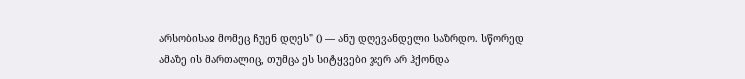არსობისაჲ მომეც ჩუენ დღეს" () — ანუ დღევანდელი საზრდო. სწორედ ამაზე ის მართალიც, თუმცა ეს სიტყვები ჯერ არ ჰქონდა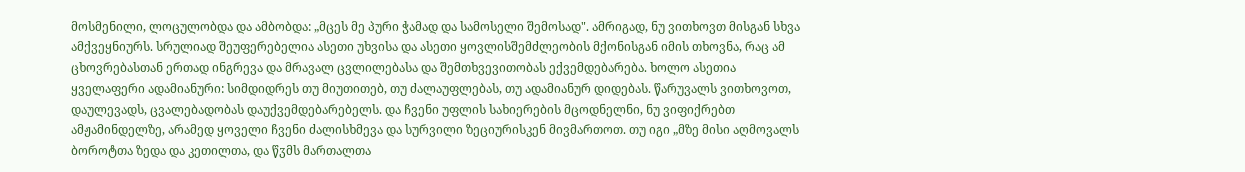მოსმენილი, ლოცულობდა და ამბობდა: „მცეს მე პური ჭამად და სამოსელი შემოსად". ამრიგად, ნუ ვითხოვთ მისგან სხვა ამქვეყნიურს. სრულიად შეუფერებელია ასეთი უხვისა და ასეთი ყოვლისშემძლეობის მქონისგან იმის თხოვნა, რაც ამ ცხოვრებასთან ერთად ინგრევა და მრავალ ცვლილებასა და შემთხვევითობას ექვემდებარება. ხოლო ასეთია ყველაფერი ადამიანური: სიმდიდრეს თუ მიუთითებ, თუ ძალაუფლებას, თუ ადამიანურ დიდებას. წარუვალს ვითხოვოთ, დაულევადს, ცვალებადობას დაუქვემდებარებელს. და ჩვენი უფლის სახიერების მცოდნელნი, ნუ ვიფიქრებთ ამჟამინდელზე, არამედ ყოველი ჩვენი ძალისხმევა და სურვილი ზეციურისკენ მივმართოთ. თუ იგი „მზე მისი აღმოვალს ბოროტთა ზედა და კეთილთა, და წჳმს მართალთა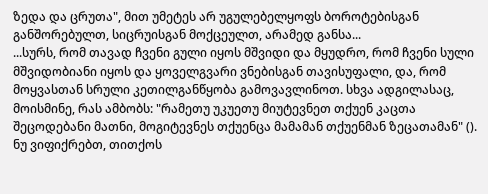ზედა და ცრუთა", მით უმეტეს არ უგულებელყოფს ბოროტებისგან განშორებულთ, სიცრუისგან მოქცეულთ, არამედ განსა...
...სურს, რომ თავად ჩვენი გული იყოს მშვიდი და მყუდრო, რომ ჩვენი სული მშვიდობიანი იყოს და ყოველგვარი ვნებისგან თავისუფალი, და, რომ მოყვასთან სრული კეთილგანწყობა გამოვავლინოთ. სხვა ადგილასაც, მოისმინე, რას ამბობს: "რამეთუ უკუეთუ მიუტევნეთ თქუენ კაცთა შეცოდებანი მათნი, მოგიტევნეს თქუენცა მამამან თქუენმან ზეცათამან" (). ნუ ვიფიქრებთ, თითქოს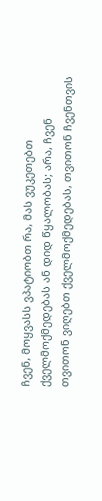ჩვენ, მოყვასს ვპატიობთ რა, მას ვუკეთებთ ქველმოქმედებას ან დიდ წყალობას; არა, ჩვენ თვითონ ვიღებთ ქველმოქმედებას, თვითონ ჩვენთვის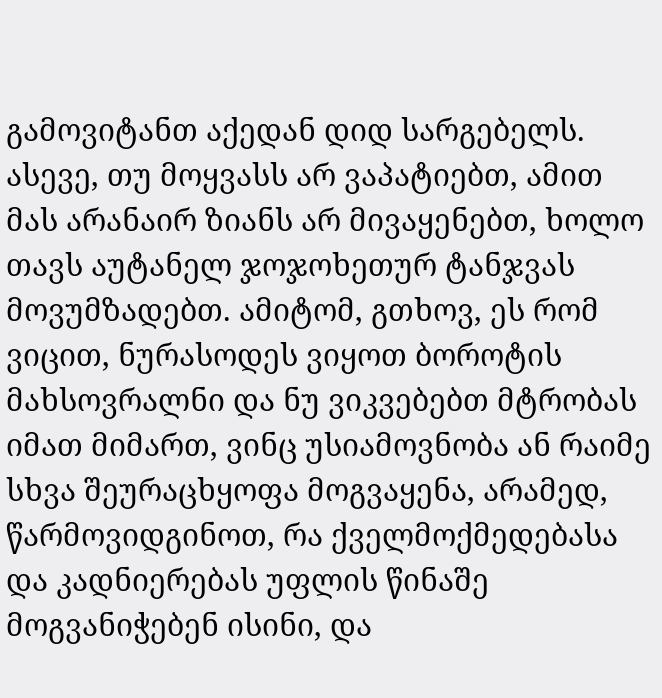გამოვიტანთ აქედან დიდ სარგებელს. ასევე, თუ მოყვასს არ ვაპატიებთ, ამით მას არანაირ ზიანს არ მივაყენებთ, ხოლო თავს აუტანელ ჯოჯოხეთურ ტანჯვას მოვუმზადებთ. ამიტომ, გთხოვ, ეს რომ ვიცით, ნურასოდეს ვიყოთ ბოროტის მახსოვრალნი და ნუ ვიკვებებთ მტრობას იმათ მიმართ, ვინც უსიამოვნობა ან რაიმე სხვა შეურაცხყოფა მოგვაყენა, არამედ, წარმოვიდგინოთ, რა ქველმოქმედებასა და კადნიერებას უფლის წინაშე მოგვანიჭებენ ისინი, და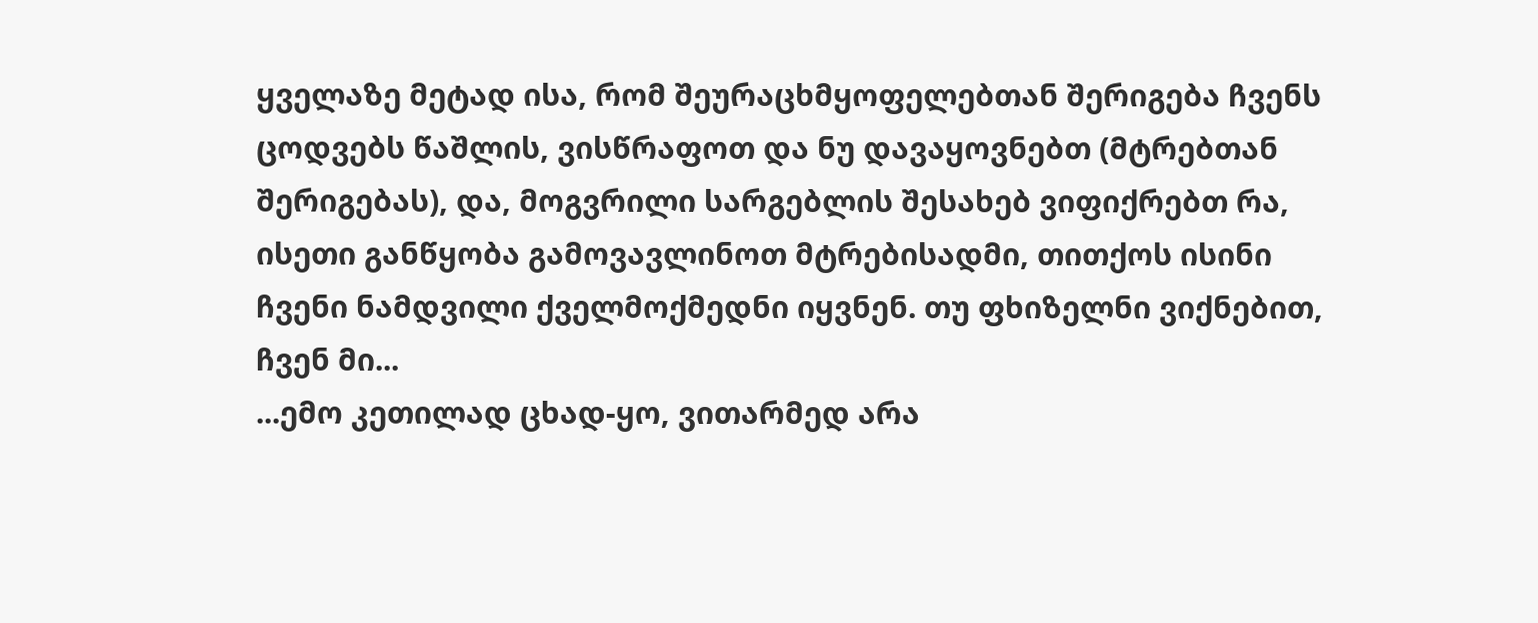ყველაზე მეტად ისა, რომ შეურაცხმყოფელებთან შერიგება ჩვენს ცოდვებს წაშლის, ვისწრაფოთ და ნუ დავაყოვნებთ (მტრებთან შერიგებას), და, მოგვრილი სარგებლის შესახებ ვიფიქრებთ რა, ისეთი განწყობა გამოვავლინოთ მტრებისადმი, თითქოს ისინი ჩვენი ნამდვილი ქველმოქმედნი იყვნენ. თუ ფხიზელნი ვიქნებით, ჩვენ მი...
...ემო კეთილად ცხად-ყო, ვითარმედ არა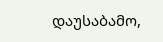დაუსაბამო,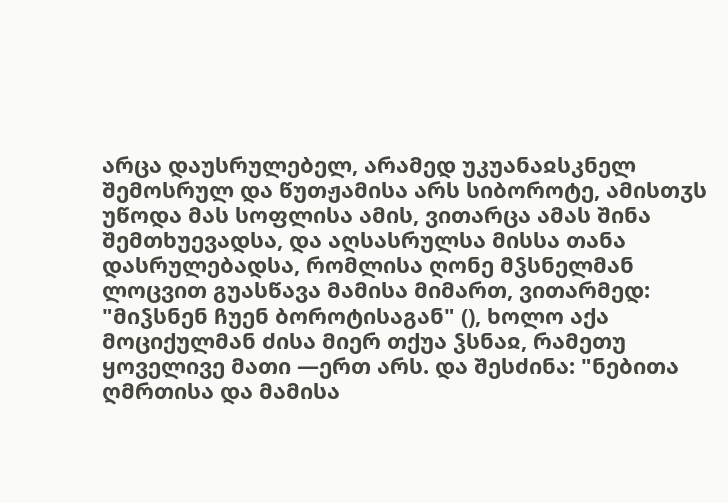არცა დაუსრულებელ, არამედ უკუანაჲსკნელ შემოსრულ და წუთჟამისა არს სიბოროტე, ამისთჳს უწოდა მას სოფლისა ამის, ვითარცა ამას შინა შემთხუევადსა, და აღსასრულსა მისსა თანა დასრულებადსა, რომლისა ღონე მჴსნელმან ლოცვით გუასწავა მამისა მიმართ, ვითარმედ: "მიჴსნენ ჩუენ ბოროტისაგან" (), ხოლო აქა მოციქულმან ძისა მიერ თქუა ჴსნაჲ, რამეთუ ყოველივე მათი —ერთ არს. და შესძინა: "ნებითა ღმრთისა და მამისა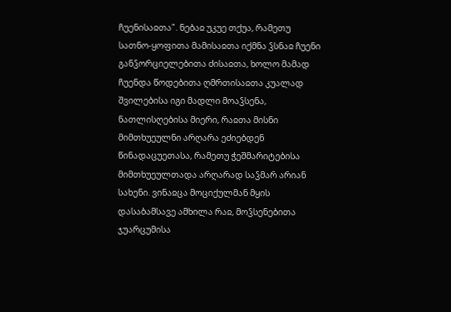ჩუენისაჲთა". ნებაჲ უკუე თქუა, რამეთუ სათნო-ყოფითა მამისაჲთა იქმნა ჴსნაჲ ჩუენი განჴორციელებითა ძისაჲთა, ხოლო მამად ჩუენდა წოდებითა ღმრთისაჲთა კუალად შვილებისა იგი მადლი მოაჴსენა, ნათლისღებისა მიერი, რაჲთა მისნი მიმთხუეულნი არღარა ეძიებდენ წინადაცუეთასა, რამეთუ ჭეშმარიტებისა მიმთხუეულთადა არღარად საჴმარ არიან სახენი. ვინაჲცა მოციქულმან მყის დასაბამსავე ამხილა რაჲ, მოჴსენებითა ჯუარცუმისა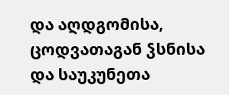და აღდგომისა, ცოდვათაგან ჴსნისა და საუკუნეთა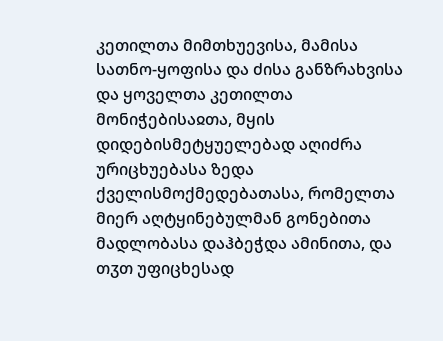კეთილთა მიმთხუევისა, მამისა სათნო-ყოფისა და ძისა განზრახვისა და ყოველთა კეთილთა მონიჭებისაჲთა, მყის დიდებისმეტყუელებად აღიძრა ურიცხუებასა ზედა ქველისმოქმედებათასა, რომელთა მიერ აღტყინებულმან გონებითა მადლობასა დაჰბეჭდა ამინითა, და თჳთ უფიცხესად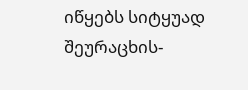იწყებს სიტყუად შეურაცხის-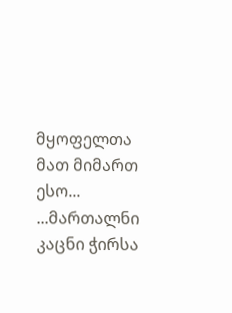მყოფელთა მათ მიმართ ესო...
...მართალნი კაცნი ჭირსა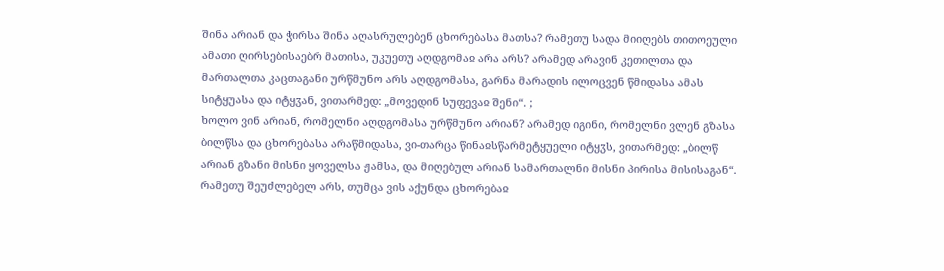შინა არიან და ჭირსა შინა აღასრულებენ ცხორებასა მათსა? რამეთუ სადა მიიღებს თითოეული ამათი ღირსებისაებრ მათისა, უკუეთუ აღდგომაჲ არა არს? არამედ არავინ კეთილთა და მართალთა კაცთაგანი ურწმუნო არს აღდგომასა, გარნა მარადის ილოცვენ წმიდასა ამას სიტყუასა და იტყჳან, ვითარმედ: „მოვედინ სუფევაჲ შენი“. ;
ხოლო ვინ არიან, რომელნი აღდგომასა ურწმუნო არიან? არამედ იგინი, რომელნი ვლენ გზასა ბილწსა და ცხორებასა არაწმიდასა, ვი-თარცა წინაჲსწარმეტყუელი იტყჳს, ვითარმედ: „ბილწ არიან გზანი მისნი ყოველსა ჟამსა, და მიღებულ არიან სამართალნი მისნი პირისა მისისაგან“. რამეთუ შეუძლებელ არს, თუმცა ვის აქუნდა ცხორებაჲ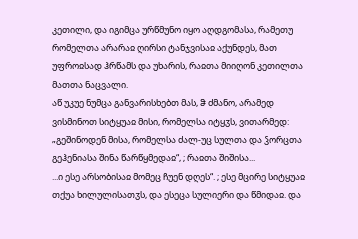კეთილი, და იგიმცა ურწმუნო იყო აღდგომასა, რამეთუ რომელთა არარაჲ ღირსი ტანჯვისაჲ აქუნდეს, მათ უფროჲსად ჰრწამს და უხარის, რაჲთა მიიღონ კეთილთა მათთა ნაცვალი.
აწ უკუე ნუმცა განვარისხებთ მას, ჵ ძმანო, არამედ ვისმინოთ სიტყუაჲ მისი, რომელსა იტყჳს, ვითარმედ: „გეშინოდენ მისა, რომელსა ძალ-უც სულთა და ჴორცთა გეჰენიასა შინა წარწყმედაჲ“, ; რაჲთა შიშისა...
...ი ესე არსობისაჲ მომეც ჩუენ დღეს“. ; ესე მცირე სიტყუაჲ თქუა ხილულისათჳს, და ესეცა სულიერი და წმიდაჲ. და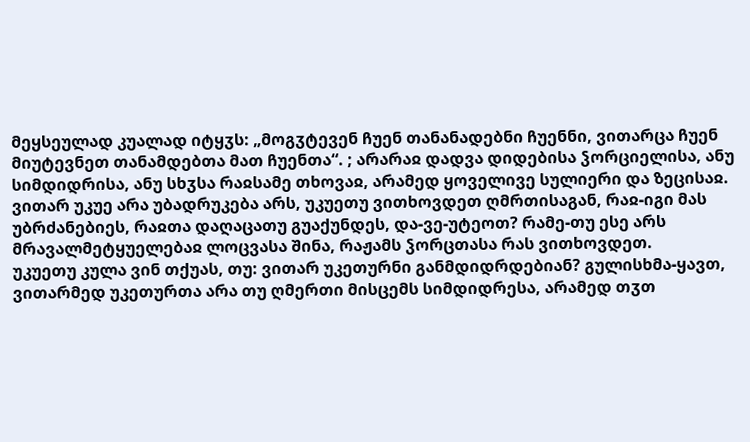მეყსეულად კუალად იტყჳს: „მოგჳტევენ ჩუენ თანანადებნი ჩუენნი, ვითარცა ჩუენ მიუტევნეთ თანამდებთა მათ ჩუენთა“. ; არარაჲ დადვა დიდებისა ჴორციელისა, ანუ სიმდიდრისა, ანუ სხჳსა რაჲსამე თხოვაჲ, არამედ ყოველივე სულიერი და ზეცისაჲ. ვითარ უკუე არა უბადრუკება არს, უკუეთუ ვითხოვდეთ ღმრთისაგან, რაჲ-იგი მას უბრძანებიეს, რაჲთა დაღაცათუ გუაქუნდეს, და-ვე-უტეოთ? რამე-თუ ესე არს მრავალმეტყუელებაჲ ლოცვასა შინა, რაჟამს ჴორცთასა რას ვითხოვდეთ.
უკუეთუ კულა ვინ თქუას, თუ: ვითარ უკეთურნი განმდიდრდებიან? გულისხმა-ყავთ, ვითარმედ უკეთურთა არა თუ ღმერთი მისცემს სიმდიდრესა, არამედ თჳთ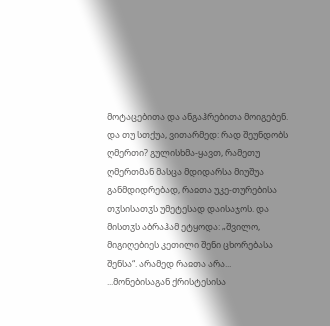მოტაცებითა და ანგაჰრებითა მოიგებენ. და თუ სთქუა, ვითარმედ: რად შეუნდობს ღმერთი? გულისხმა-ყავთ, რამეთუ ღმერთმან მასცა მდიდარსა მიუშუა განმდიდრებად, რაჲთა უკე-თურებისა თჳსისათჳს უმეტესად დაისაჯოს. და მისთჳს აბრაჰამ ეტყოდა: „შვილო, მიგიღებიეს კეთილი შენი ცხორებასა შენსა“. არამედ რაჲთა არა...
...მონებისაგან ქრისტესისა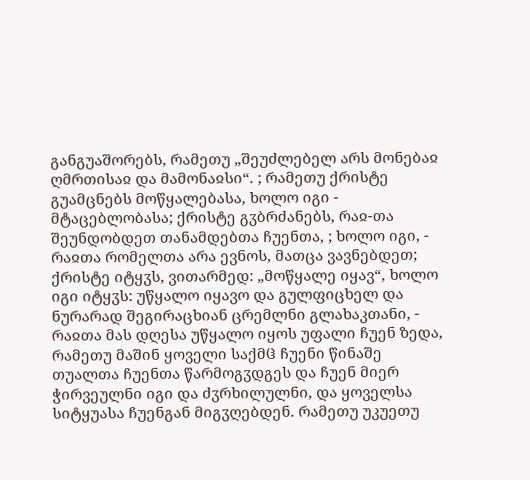განგუაშორებს, რამეთუ „შეუძლებელ არს მონებაჲ ღმრთისაჲ და მამონაჲსი“. ; რამეთუ ქრისტე გუამცნებს მოწყალებასა, ხოლო იგი - მტაცებლობასა; ქრისტე გჳბრძანებს, რაჲ-თა შეუნდობდეთ თანამდებთა ჩუენთა, ; ხოლო იგი, - რაჲთა რომელთა არა ევნოს, მათცა ვავნებდეთ; ქრისტე იტყჳს, ვითარმედ: „მოწყალე იყავ“, ხოლო იგი იტყჳს: უწყალო იყავო და გულფიცხელ და ნურარად შეგირაცხიან ცრემლნი გლახაკთანი, - რაჲთა მას დღესა უწყალო იყოს უფალი ჩუენ ზედა, რამეთუ მაშინ ყოველი საქმჱ ჩუენი წინაშე თუალთა ჩუენთა წარმოგჳდგეს და ჩუენ მიერ ჭირვეულნი იგი და ძჳრხილულნი, და ყოველსა სიტყუასა ჩუენგან მიგჳღებდენ. რამეთუ უკუეთუ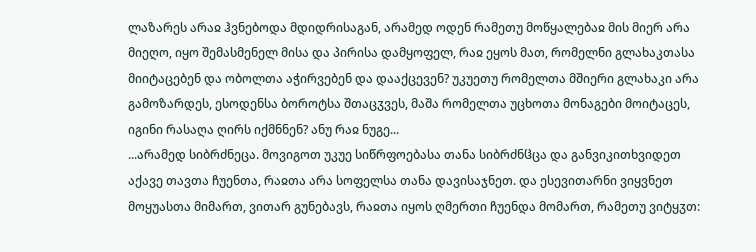ლაზარეს არაჲ ჰვნებოდა მდიდრისაგან, არამედ ოდენ რამეთუ მოწყალებაჲ მის მიერ არა მიეღო, იყო შემასმენელ მისა და პირისა დამყოფელ, რაჲ ეყოს მათ, რომელნი გლახაკთასა მიიტაცებენ და ობოლთა აჭირვებენ და დააქცევენ? უკუეთუ რომელთა მშიერი გლახაკი არა გამოზარდეს, ესოდენსა ბოროტსა შთაცჳვეს, მაშა რომელთა უცხოთა მონაგები მოიტაცეს, იგინი რასაღა ღირს იქმნნენ? ანუ რაჲ ნუგე...
...არამედ სიბრძნეცა. მოვიგოთ უკუე სიწრფოებასა თანა სიბრძნჱცა და განვიკითხვიდეთ აქავე თავთა ჩუენთა, რაჲთა არა სოფელსა თანა დავისაჯნეთ. და ესევითარნი ვიყვნეთ მოყუასთა მიმართ, ვითარ გუნებავს, რაჲთა იყოს ღმერთი ჩუენდა მომართ, რამეთუ ვიტყჳთ: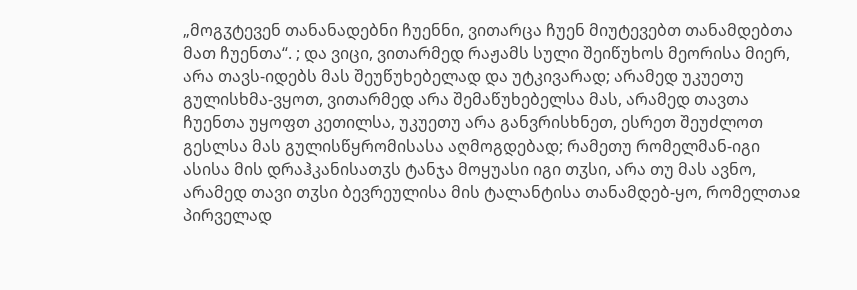„მოგჳტევენ თანანადებნი ჩუენნი, ვითარცა ჩუენ მიუტევებთ თანამდებთა მათ ჩუენთა“. ; და ვიცი, ვითარმედ რაჟამს სული შეიწუხოს მეორისა მიერ, არა თავს-იდებს მას შეუწუხებელად და უტკივარად; არამედ უკუეთუ გულისხმა-ვყოთ, ვითარმედ არა შემაწუხებელსა მას, არამედ თავთა ჩუენთა უყოფთ კეთილსა, უკუეთუ არა განვრისხნეთ, ესრეთ შეუძლოთ გესლსა მას გულისწყრომისასა აღმოგდებად; რამეთუ რომელმან-იგი ასისა მის დრაჰკანისათჳს ტანჯა მოყუასი იგი თჳსი, არა თუ მას ავნო, არამედ თავი თჳსი ბევრეულისა მის ტალანტისა თანამდებ-ყო, რომელთაჲ პირველად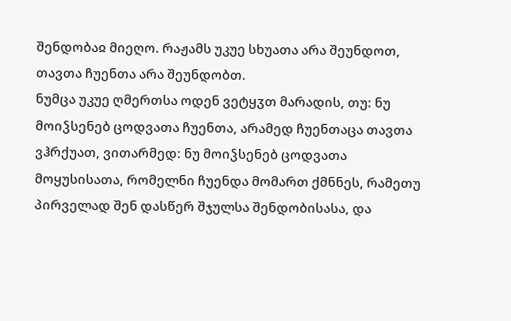შენდობაჲ მიეღო. რაჟამს უკუე სხუათა არა შეუნდოთ, თავთა ჩუენთა არა შეუნდობთ.
ნუმცა უკუე ღმერთსა ოდენ ვეტყჳთ მარადის, თუ: ნუ მოიჴსენებ ცოდვათა ჩუენთა, არამედ ჩუენთაცა თავთა ვჰრქუათ, ვითარმედ: ნუ მოიჴსენებ ცოდვათა მოყუსისათა, რომელნი ჩუენდა მომართ ქმნნეს, რამეთუ პირველად შენ დასწერ შჯულსა შენდობისასა, და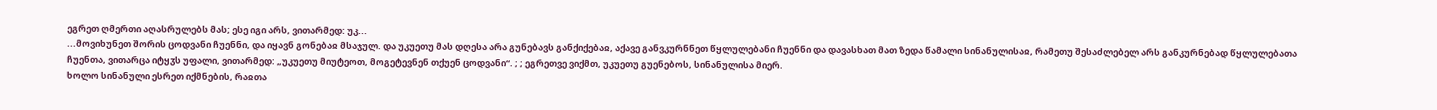ეგრეთ ღმერთი აღასრულებს მას; ესე იგი არს, ვითარმედ: უკ...
...მოვიხუნეთ შორის ცოდვანი ჩუენნი, და იყავნ გონებაჲ მსაჯულ. და უკუეთუ მას დღესა არა გუნებავს განქიქებაჲ, აქავე განვკურნნეთ წყლულებანი ჩუენნი და დავასხათ მათ ზედა წამალი სინანულისაჲ, რამეთუ შესაძლებელ არს განკურნებად წყლულებათა ჩუენთა, ვითარცა იტყჳს უფალი, ვითარმედ: „უკუეთუ მიუტეოთ, მოგეტევნენ თქუენ ცოდვანი“. ; ; ეგრეთვე ვიქმთ, უკუეთუ გუენებოს, სინანულისა მიერ.
ხოლო სინანული ესრეთ იქმნების, რაჲთა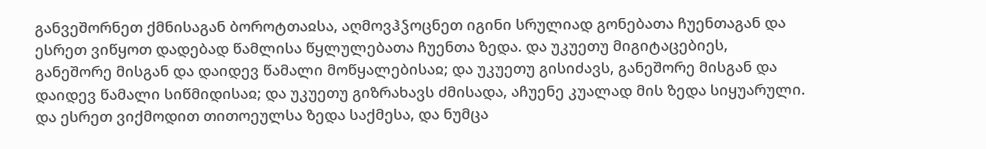განვეშორნეთ ქმნისაგან ბოროტთაჲსა, აღმოვჰჴოცნეთ იგინი სრულიად გონებათა ჩუენთაგან და ესრეთ ვიწყოთ დადებად წამლისა წყლულებათა ჩუენთა ზედა. და უკუეთუ მიგიტაცებიეს, განეშორე მისგან და დაიდევ წამალი მოწყალებისაჲ; და უკუეთუ გისიძავს, განეშორე მისგან და დაიდევ წამალი სიწმიდისაჲ; და უკუეთუ გიზრახავს ძმისადა, აჩუენე კუალად მის ზედა სიყუარული. და ესრეთ ვიქმოდით თითოეულსა ზედა საქმესა, და ნუმცა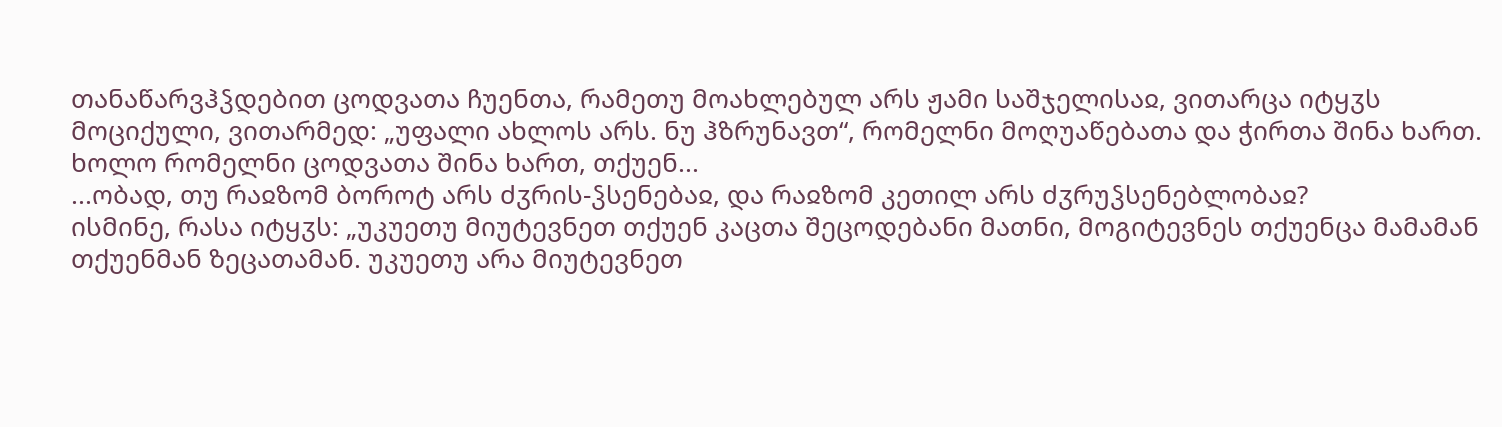თანაწარვჰჴდებით ცოდვათა ჩუენთა, რამეთუ მოახლებულ არს ჟამი საშჯელისაჲ, ვითარცა იტყჳს მოციქული, ვითარმედ: „უფალი ახლოს არს. ნუ ჰზრუნავთ“, რომელნი მოღუაწებათა და ჭირთა შინა ხართ. ხოლო რომელნი ცოდვათა შინა ხართ, თქუენ...
...ობად, თუ რაჲზომ ბოროტ არს ძჳრის-ჴსენებაჲ, და რაჲზომ კეთილ არს ძჳრუჴსენებლობაჲ?
ისმინე, რასა იტყჳს: „უკუეთუ მიუტევნეთ თქუენ კაცთა შეცოდებანი მათნი, მოგიტევნეს თქუენცა მამამან თქუენმან ზეცათამან. უკუეთუ არა მიუტევნეთ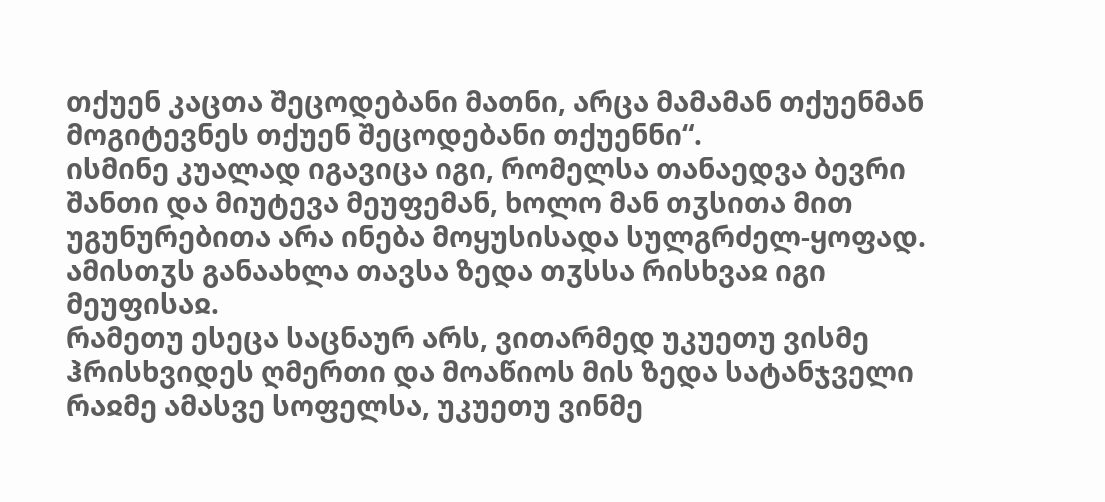თქუენ კაცთა შეცოდებანი მათნი, არცა მამამან თქუენმან მოგიტევნეს თქუენ შეცოდებანი თქუენნი“.
ისმინე კუალად იგავიცა იგი, რომელსა თანაედვა ბევრი შანთი და მიუტევა მეუფემან, ხოლო მან თჳსითა მით უგუნურებითა არა ინება მოყუსისადა სულგრძელ-ყოფად. ამისთჳს განაახლა თავსა ზედა თჳსსა რისხვაჲ იგი მეუფისაჲ.
რამეთუ ესეცა საცნაურ არს, ვითარმედ უკუეთუ ვისმე ჰრისხვიდეს ღმერთი და მოაწიოს მის ზედა სატანჯველი რაჲმე ამასვე სოფელსა, უკუეთუ ვინმე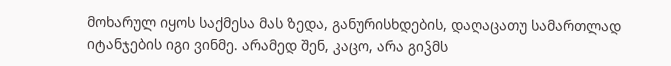მოხარულ იყოს საქმესა მას ზედა, განურისხდების, დაღაცათუ სამართლად იტანჯების იგი ვინმე. არამედ შენ, კაცო, არა გიჴმს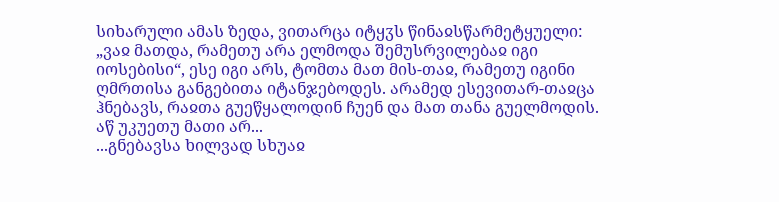სიხარული ამას ზედა, ვითარცა იტყჳს წინაჲსწარმეტყუელი: „ვაჲ მათდა, რამეთუ არა ელმოდა შემუსრვილებაჲ იგი იოსებისი“, ესე იგი არს, ტომთა მათ მის-თაჲ, რამეთუ იგინი ღმრთისა განგებითა იტანჯებოდეს. არამედ ესევითარ-თაჲცა ჰნებავს, რაჲთა გუეწყალოდინ ჩუენ და მათ თანა გუელმოდის.
აწ უკუეთუ მათი არ...
...გნებავსა ხილვად სხუაჲ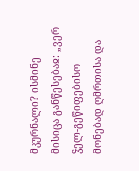მკურნალი? ისმინე მისიცა განწესებაჲ: „ვერ ჴელ-გეწიფებისო მონებად ღმრთისა და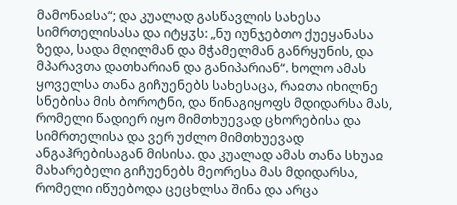მამონაჲსა“; და კუალად გასწავლის სახესა სიმრთელისასა და იტყჳს: „ნუ იუნჯებთო ქუეყანასა ზედა, სადა მღილმან და მჭამელმან განრყუნის, და მპარავთა დათხარიან და განიპარიან“. ხოლო ამას ყოველსა თანა გიჩუენებს სახესაცა, რაჲთა იხილნე სნებისა მის ბოროტნი, და წინაგიყოფს მდიდარსა მას, რომელი წადიერ იყო მიმთხუევად ცხორებისა და სიმრთელისა და ვერ უძლო მიმთხუევად ანგაჰრებისაგან მისისა. და კუალად ამას თანა სხუაჲ მახარებელი გიჩუენებს მეორესა მას მდიდარსა, რომელი იწუებოდა ცეცხლსა შინა და არცა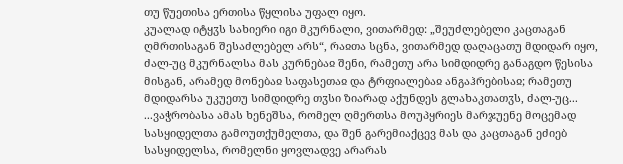თუ წუეთისა ერთისა წყლისა უფალ იყო.
კუალად იტყჳს სახიერი იგი მკურნალი, ვითარმედ: „შეუძლებელი კაცთაგან ღმრთისაგან შესაძლებელ არს“, რაჲთა სცნა, ვითარმედ დაღაცათუ მდიდარ იყო, ძალ-უც მკურნალსა მას კურნებაჲ შენი, რამეთუ არა სიმდიდრე განაგდო წესისა მისგან, არამედ მონებაჲ საფასეთაჲ და ტრფიალებაჲ ანგაჰრებისაჲ; რამეთუ მდიდარსა უკუეთუ სიმდიდრე თჳსი ზიარად აქუნდეს გლახაკთათჳს, ძალ-უც...
...ვაჭრობასა ამას ხენეშსა, რომელ ღმერთსა მოუპყრიეს მარჯუენე მოცემად სასყიდელთა გამოუთქუმელთა, და შენ გარემიაქცევ მას და კაცთაგან ეძიებ სასყიდელსა, რომელნი ყოვლადვე არარას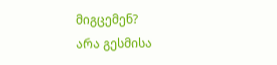მიგცემენ?
არა გესმისა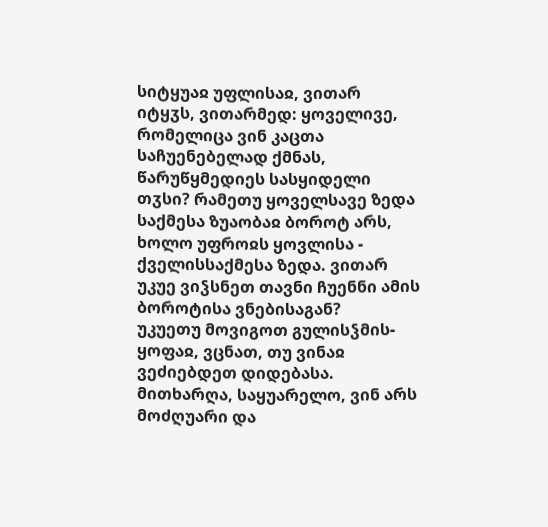სიტყუაჲ უფლისაჲ, ვითარ იტყჳს, ვითარმედ: ყოველივე, რომელიცა ვინ კაცთა საჩუენებელად ქმნას, წარუწყმედიეს სასყიდელი თჳსი? რამეთუ ყოველსავე ზედა საქმესა ზუაობაჲ ბოროტ არს, ხოლო უფროჲს ყოვლისა - ქველისსაქმესა ზედა. ვითარ უკუე ვიჴსნეთ თავნი ჩუენნი ამის ბოროტისა ვნებისაგან?
უკუეთუ მოვიგოთ გულისჴმის-ყოფაჲ, ვცნათ, თუ ვინაჲ ვეძიებდეთ დიდებასა. მითხარღა, საყუარელო, ვინ არს მოძღუარი და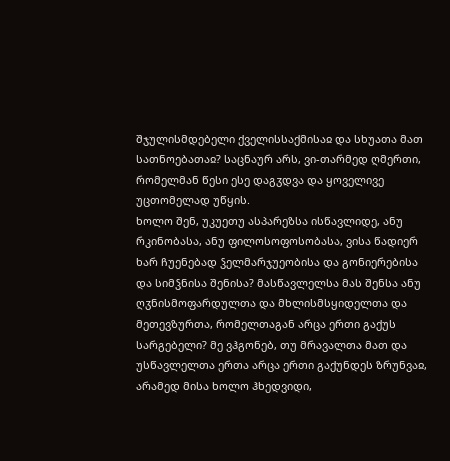შჯულისმდებელი ქველისსაქმისაჲ და სხუათა მათ სათნოებათაჲ? საცნაურ არს, ვი-თარმედ ღმერთი, რომელმან წესი ესე დაგჳდვა და ყოველივე უცთომელად უწყის.
ხოლო შენ, უკუეთუ ასპარეზსა ისწავლიდე, ანუ რკინობასა, ანუ ფილოსოფოსობასა, ვისა წადიერ ხარ ჩუენებად ჴელმარჯუეობისა და გონიერებისა და სიმჴნისა შენისა? მასწავლელსა მას შენსა ანუ ღჳნისმოფარდულთა და მხლისმსყიდელთა და მეთევზურთა, რომელთაგან არცა ერთი გაქუს სარგებელი? მე ვჰგონებ, თუ მრავალთა მათ და უსწავლელთა ერთა არცა ერთი გაქუნდეს ზრუნვაჲ, არამედ მისა ხოლო ჰხედვიდი,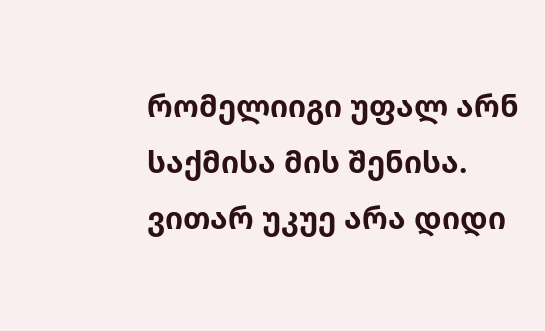რომელიიგი უფალ არნ საქმისა მის შენისა.
ვითარ უკუე არა დიდი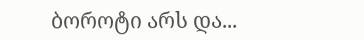ბოროტი არს და...